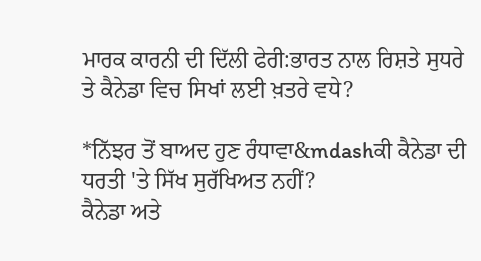ਮਾਰਕ ਕਾਰਨੀ ਦੀ ਦਿੱਲੀ ਫੇਰੀ:ਭਾਰਤ ਨਾਲ ਰਿਸ਼ਤੇ ਸੁਧਰੇ ਤੇ ਕੈਨੇਡਾ ਵਿਚ ਸਿਖਾਂ ਲਈ ਖ਼ਤਰੇ ਵਧੇ?

*ਨਿੱਝਰ ਤੋਂ ਬਾਅਦ ਹੁਣ ਰੰਧਾਵਾ&mdashਕੀ ਕੈਨੇਡਾ ਦੀ ਧਰਤੀ 'ਤੇ ਸਿੱਖ ਸੁਰੱਖਿਅਤ ਨਹੀਂ?
ਕੈਨੇਡਾ ਅਤੇ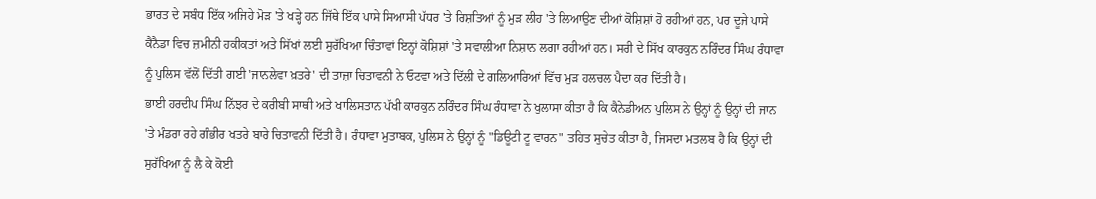ਭਾਰਤ ਦੇ ਸਬੰਧ ਇੱਕ ਅਜਿਹੇ ਮੋੜ 'ਤੇ ਖੜ੍ਹੇ ਹਨ ਜਿੱਥੇ ਇੱਕ ਪਾਸੇ ਸਿਆਸੀ ਪੱਧਰ 'ਤੇ ਰਿਸ਼ਤਿਆਂ ਨੂੰ ਮੁੜ ਲੀਹ 'ਤੇ ਲਿਆਉਣ ਦੀਆਂ ਕੋਸ਼ਿਸ਼ਾਂ ਹੋ ਰਹੀਆਂ ਹਨ, ਪਰ ਦੂਜੇ ਪਾਸੇ ਕੈਨੈਡਾ ਵਿਚ ਜ਼ਮੀਨੀ ਹਕੀਕਤਾਂ ਅਤੇ ਸਿੱਖਾਂ ਲਈ ਸੁਰੱਖਿਆ ਚਿੰਤਾਵਾਂ ਇਨ੍ਹਾਂ ਕੋਸ਼ਿਸ਼ਾਂ 'ਤੇ ਸਵਾਲੀਆ ਨਿਸ਼ਾਨ ਲਗਾ ਰਹੀਆਂ ਹਨ। ਸਰੀ ਦੇ ਸਿੱਖ ਕਾਰਕੁਨ ਨਰਿੰਦਰ ਸਿੰਘ ਰੰਧਾਵਾ ਨੂੰ ਪੁਲਿਸ ਵੱਲੋਂ ਦਿੱਤੀ ਗਈ 'ਜਾਨਲੇਵਾ ਖ਼ਤਰੇ' ਦੀ ਤਾਜ਼ਾ ਚਿਤਾਵਨੀ ਨੇ ਓਟਵਾ ਅਤੇ ਦਿੱਲੀ ਦੇ ਗਲਿਆਰਿਆਂ ਵਿੱਚ ਮੁੜ ਹਲਚਲ ਪੈਦਾ ਕਰ ਦਿੱਤੀ ਹੈ।
ਭਾਈ ਹਰਦੀਪ ਸਿੰਘ ਨਿੱਝਰ ਦੇ ਕਰੀਬੀ ਸਾਥੀ ਅਤੇ ਖਾਲਿਸਤਾਨ ਪੱਖੀ ਕਾਰਕੁਨ ਨਰਿੰਦਰ ਸਿੰਘ ਰੰਧਾਵਾ ਨੇ ਖੁਲਾਸਾ ਕੀਤਾ ਹੈ ਕਿ ਕੈਨੇਡੀਅਨ ਪੁਲਿਸ ਨੇ ਉਨ੍ਹਾਂ ਨੂੰ ਉਨ੍ਹਾਂ ਦੀ ਜਾਨ 'ਤੇ ਮੰਡਰਾ ਰਹੇ ਗੰਭੀਰ ਖਤਰੇ ਬਾਰੇ ਚਿਤਾਵਨੀ ਦਿੱਤੀ ਹੈ। ਰੰਧਾਵਾ ਮੁਤਾਬਕ, ਪੁਲਿਸ ਨੇ ਉਨ੍ਹਾਂ ਨੂੰ "ਡਿਊਟੀ ਟੂ ਵਾਰਨ" ਤਹਿਤ ਸੁਚੇਤ ਕੀਤਾ ਹੈ, ਜਿਸਦਾ ਮਤਲਬ ਹੈ ਕਿ ਉਨ੍ਹਾਂ ਦੀ ਸੁਰੱਖਿਆ ਨੂੰ ਲੈ ਕੇ ਕੋਈ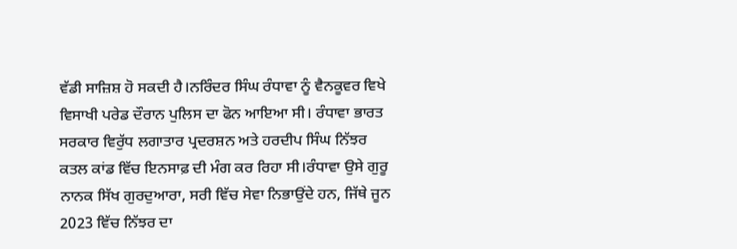ਵੱਡੀ ਸਾਜ਼ਿਸ਼ ਹੋ ਸਕਦੀ ਹੈ।ਨਰਿੰਦਰ ਸਿੰਘ ਰੰਧਾਵਾ ਨੂੰ ਵੈਨਕੂਵਰ ਵਿਖੇ ਵਿਸਾਖੀ ਪਰੇਡ ਦੌਰਾਨ ਪੁਲਿਸ ਦਾ ਫੋਨ ਆਇਆ ਸੀ। ਰੰਧਾਵਾ ਭਾਰਤ ਸਰਕਾਰ ਵਿਰੁੱਧ ਲਗਾਤਾਰ ਪ੍ਰਦਰਸ਼ਨ ਅਤੇ ਹਰਦੀਪ ਸਿੰਘ ਨਿੱਝਰ ਕਤਲ ਕਾਂਡ ਵਿੱਚ ਇਨਸਾਫ਼ ਦੀ ਮੰਗ ਕਰ ਰਿਹਾ ਸੀ।ਰੰਧਾਵਾ ਉਸੇ ਗੁਰੂ ਨਾਨਕ ਸਿੱਖ ਗੁਰਦੁਆਰਾ, ਸਰੀ ਵਿੱਚ ਸੇਵਾ ਨਿਭਾਉਂਦੇ ਹਨ, ਜਿੱਥੇ ਜੂਨ 2023 ਵਿੱਚ ਨਿੱਝਰ ਦਾ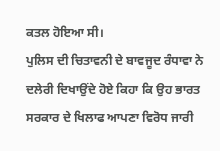ਕਤਲ ਹੋਇਆ ਸੀ।
ਪੁਲਿਸ ਦੀ ਚਿਤਾਵਨੀ ਦੇ ਬਾਵਜੂਦ ਰੰਧਾਵਾ ਨੇ ਦਲੇਰੀ ਦਿਖਾਉਂਦੇ ਹੋਏ ਕਿਹਾ ਕਿ ਉਹ ਭਾਰਤ ਸਰਕਾਰ ਦੇ ਖਿਲਾਫ ਆਪਣਾ ਵਿਰੋਧ ਜਾਰੀ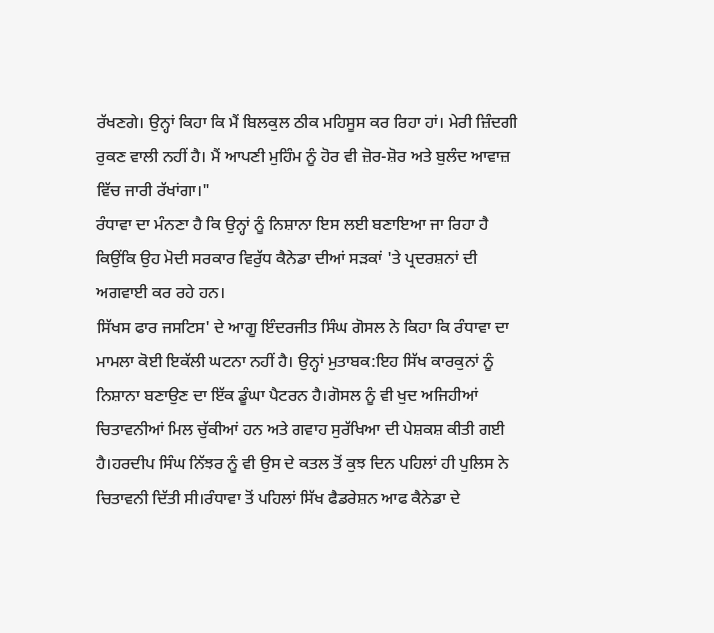ਰੱਖਣਗੇ। ਉਨ੍ਹਾਂ ਕਿਹਾ ਕਿ ਮੈਂ ਬਿਲਕੁਲ ਠੀਕ ਮਹਿਸੂਸ ਕਰ ਰਿਹਾ ਹਾਂ। ਮੇਰੀ ਜ਼ਿੰਦਗੀ ਰੁਕਣ ਵਾਲੀ ਨਹੀਂ ਹੈ। ਮੈਂ ਆਪਣੀ ਮੁਹਿੰਮ ਨੂੰ ਹੋਰ ਵੀ ਜ਼ੋਰ-ਸ਼ੋਰ ਅਤੇ ਬੁਲੰਦ ਆਵਾਜ਼ ਵਿੱਚ ਜਾਰੀ ਰੱਖਾਂਗਾ।"
ਰੰਧਾਵਾ ਦਾ ਮੰਨਣਾ ਹੈ ਕਿ ਉਨ੍ਹਾਂ ਨੂੰ ਨਿਸ਼ਾਨਾ ਇਸ ਲਈ ਬਣਾਇਆ ਜਾ ਰਿਹਾ ਹੈ ਕਿਉਂਕਿ ਉਹ ਮੋਦੀ ਸਰਕਾਰ ਵਿਰੁੱਧ ਕੈਨੇਡਾ ਦੀਆਂ ਸੜਕਾਂ 'ਤੇ ਪ੍ਰਦਰਸ਼ਨਾਂ ਦੀ ਅਗਵਾਈ ਕਰ ਰਹੇ ਹਨ।
ਸਿੱਖਸ ਫਾਰ ਜਸਟਿਸ' ਦੇ ਆਗੂ ਇੰਦਰਜੀਤ ਸਿੰਘ ਗੋਸਲ ਨੇ ਕਿਹਾ ਕਿ ਰੰਧਾਵਾ ਦਾ ਮਾਮਲਾ ਕੋਈ ਇਕੱਲੀ ਘਟਨਾ ਨਹੀਂ ਹੈ। ਉਨ੍ਹਾਂ ਮੁਤਾਬਕ:ਇਹ ਸਿੱਖ ਕਾਰਕੁਨਾਂ ਨੂੰ ਨਿਸ਼ਾਨਾ ਬਣਾਉਣ ਦਾ ਇੱਕ ਡੂੰਘਾ ਪੈਟਰਨ ਹੈ।ਗੋਸਲ ਨੂੰ ਵੀ ਖੁਦ ਅਜਿਹੀਆਂ ਚਿਤਾਵਨੀਆਂ ਮਿਲ ਚੁੱਕੀਆਂ ਹਨ ਅਤੇ ਗਵਾਹ ਸੁਰੱਖਿਆ ਦੀ ਪੇਸ਼ਕਸ਼ ਕੀਤੀ ਗਈ ਹੈ।ਹਰਦੀਪ ਸਿੰਘ ਨਿੱਝਰ ਨੂੰ ਵੀ ਉਸ ਦੇ ਕਤਲ ਤੋਂ ਕੁਝ ਦਿਨ ਪਹਿਲਾਂ ਹੀ ਪੁਲਿਸ ਨੇ ਚਿਤਾਵਨੀ ਦਿੱਤੀ ਸੀ।ਰੰਧਾਵਾ ਤੋਂ ਪਹਿਲਾਂ ਸਿੱਖ ਫੈਡਰੇਸ਼ਨ ਆਫ ਕੈਨੇਡਾ ਦੇ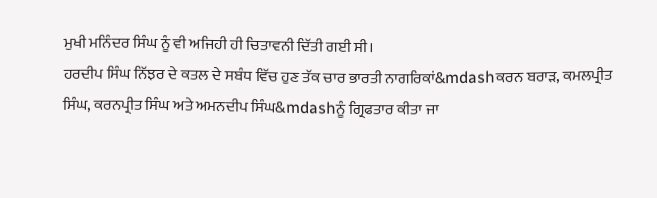ਮੁਖੀ ਮਨਿੰਦਰ ਸਿੰਘ ਨੂੰ ਵੀ ਅਜਿਹੀ ਹੀ ਚਿਤਾਵਨੀ ਦਿੱਤੀ ਗਈ ਸੀ।
ਹਰਦੀਪ ਸਿੰਘ ਨਿੱਝਰ ਦੇ ਕਤਲ ਦੇ ਸਬੰਧ ਵਿੱਚ ਹੁਣ ਤੱਕ ਚਾਰ ਭਾਰਤੀ ਨਾਗਰਿਕਾਂ&mdashਕਰਨ ਬਰਾੜ, ਕਮਲਪ੍ਰੀਤ ਸਿੰਘ, ਕਰਨਪ੍ਰੀਤ ਸਿੰਘ ਅਤੇ ਅਮਨਦੀਪ ਸਿੰਘ&mdashਨੂੰ ਗ੍ਰਿਫਤਾਰ ਕੀਤਾ ਜਾ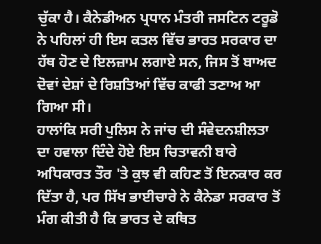ਚੁੱਕਾ ਹੈ। ਕੈਨੇਡੀਅਨ ਪ੍ਰਧਾਨ ਮੰਤਰੀ ਜਸਟਿਨ ਟਰੂਡੋ ਨੇ ਪਹਿਲਾਂ ਹੀ ਇਸ ਕਤਲ ਵਿੱਚ ਭਾਰਤ ਸਰਕਾਰ ਦਾ ਹੱਥ ਹੋਣ ਦੇ ਇਲਜ਼ਾਮ ਲਗਾਏ ਸਨ, ਜਿਸ ਤੋਂ ਬਾਅਦ ਦੋਵਾਂ ਦੇਸ਼ਾਂ ਦੇ ਰਿਸ਼ਤਿਆਂ ਵਿੱਚ ਕਾਫੀ ਤਣਾਅ ਆ ਗਿਆ ਸੀ।
ਹਾਲਾਂਕਿ ਸਰੀ ਪੁਲਿਸ ਨੇ ਜਾਂਚ ਦੀ ਸੰਵੇਦਨਸ਼ੀਲਤਾ ਦਾ ਹਵਾਲਾ ਦਿੰਦੇ ਹੋਏ ਇਸ ਚਿਤਾਵਨੀ ਬਾਰੇ ਅਧਿਕਾਰਤ ਤੌਰ 'ਤੇ ਕੁਝ ਵੀ ਕਹਿਣ ਤੋਂ ਇਨਕਾਰ ਕਰ ਦਿੱਤਾ ਹੈ, ਪਰ ਸਿੱਖ ਭਾਈਚਾਰੇ ਨੇ ਕੈਨੇਡਾ ਸਰਕਾਰ ਤੋਂ ਮੰਗ ਕੀਤੀ ਹੈ ਕਿ ਭਾਰਤ ਦੇ ਕਥਿਤ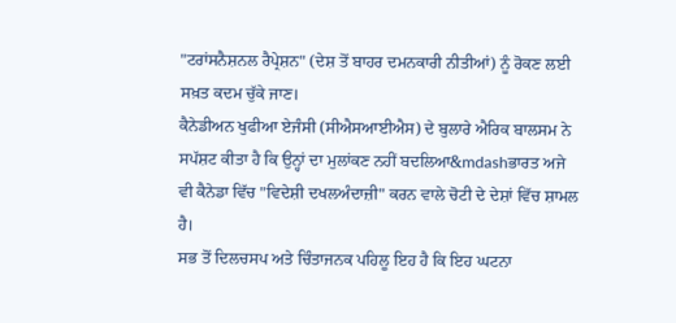"ਟਰਾਂਸਨੈਸ਼ਨਲ ਰੈਪ੍ਰੇਸ਼ਨ" (ਦੇਸ਼ ਤੋਂ ਬਾਹਰ ਦਮਨਕਾਰੀ ਨੀਤੀਆਂ) ਨੂੰ ਰੋਕਣ ਲਈ ਸਖ਼ਤ ਕਦਮ ਚੁੱਕੇ ਜਾਣ।
ਕੈਨੇਡੀਅਨ ਖੁਫੀਆ ਏਜੰਸੀ (ਸੀਐਸਆਈਐਸ) ਦੇ ਬੁਲਾਰੇ ਐਰਿਕ ਬਾਲਸਮ ਨੇ ਸਪੱਸ਼ਟ ਕੀਤਾ ਹੈ ਕਿ ਉਨ੍ਹਾਂ ਦਾ ਮੁਲਾਂਕਣ ਨਹੀਂ ਬਦਲਿਆ&mdashਭਾਰਤ ਅਜੇ ਵੀ ਕੈਨੇਡਾ ਵਿੱਚ "ਵਿਦੇਸ਼ੀ ਦਖਲਅੰਦਾਜ਼ੀ" ਕਰਨ ਵਾਲੇ ਚੋਟੀ ਦੇ ਦੇਸ਼ਾਂ ਵਿੱਚ ਸ਼ਾਮਲ ਹੈ।
ਸਭ ਤੋਂ ਦਿਲਚਸਪ ਅਤੇ ਚਿੰਤਾਜਨਕ ਪਹਿਲੂ ਇਹ ਹੈ ਕਿ ਇਹ ਘਟਨਾ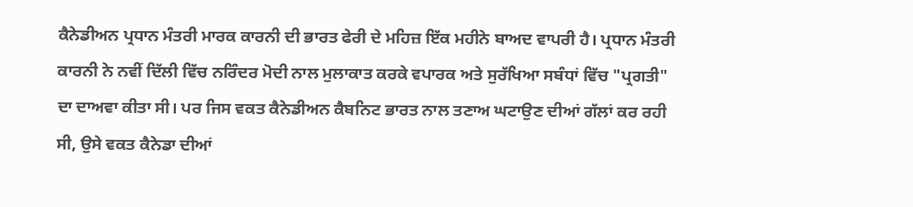ਕੈਨੇਡੀਅਨ ਪ੍ਰਧਾਨ ਮੰਤਰੀ ਮਾਰਕ ਕਾਰਨੀ ਦੀ ਭਾਰਤ ਫੇਰੀ ਦੇ ਮਹਿਜ਼ ਇੱਕ ਮਹੀਨੇ ਬਾਅਦ ਵਾਪਰੀ ਹੈ। ਪ੍ਰਧਾਨ ਮੰਤਰੀ ਕਾਰਨੀ ਨੇ ਨਵੀਂ ਦਿੱਲੀ ਵਿੱਚ ਨਰਿੰਦਰ ਮੋਦੀ ਨਾਲ ਮੁਲਾਕਾਤ ਕਰਕੇ ਵਪਾਰਕ ਅਤੇ ਸੁਰੱਖਿਆ ਸਬੰਧਾਂ ਵਿੱਚ "ਪ੍ਰਗਤੀ" ਦਾ ਦਾਅਵਾ ਕੀਤਾ ਸੀ। ਪਰ ਜਿਸ ਵਕਤ ਕੈਨੇਡੀਅਨ ਕੈਬਨਿਟ ਭਾਰਤ ਨਾਲ ਤਣਾਅ ਘਟਾਉਣ ਦੀਆਂ ਗੱਲਾਂ ਕਰ ਰਹੀ ਸੀ, ਉਸੇ ਵਕਤ ਕੈਨੇਡਾ ਦੀਆਂ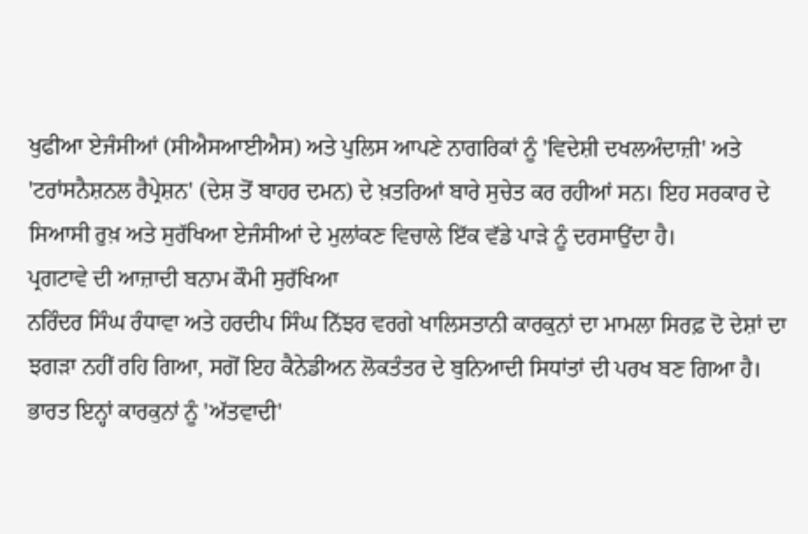ਖੁਫੀਆ ਏਜੰਸੀਆਂ (ਸੀਐਸਆਈਐਸ) ਅਤੇ ਪੁਲਿਸ ਆਪਣੇ ਨਾਗਰਿਕਾਂ ਨੂੰ 'ਵਿਦੇਸ਼ੀ ਦਖਲਅੰਦਾਜ਼ੀ' ਅਤੇ 'ਟਰਾਂਸਨੈਸ਼ਨਲ ਰੈਪ੍ਰੇਸ਼ਨ' (ਦੇਸ਼ ਤੋਂ ਬਾਹਰ ਦਮਨ) ਦੇ ਖ਼ਤਰਿਆਂ ਬਾਰੇ ਸੁਚੇਤ ਕਰ ਰਹੀਆਂ ਸਨ। ਇਹ ਸਰਕਾਰ ਦੇ ਸਿਆਸੀ ਰੁਖ਼ ਅਤੇ ਸੁਰੱਖਿਆ ਏਜੰਸੀਆਂ ਦੇ ਮੁਲਾਂਕਣ ਵਿਚਾਲੇ ਇੱਕ ਵੱਡੇ ਪਾੜੇ ਨੂੰ ਦਰਸਾਉਂਦਾ ਹੈ।
ਪ੍ਰਗਟਾਵੇ ਦੀ ਆਜ਼ਾਦੀ ਬਨਾਮ ਕੌਮੀ ਸੁਰੱਖਿਆ
ਨਰਿੰਦਰ ਸਿੰਘ ਰੰਧਾਵਾ ਅਤੇ ਹਰਦੀਪ ਸਿੰਘ ਨਿੱਝਰ ਵਰਗੇ ਖਾਲਿਸਤਾਨੀ ਕਾਰਕੁਨਾਂ ਦਾ ਮਾਮਲਾ ਸਿਰਫ਼ ਦੋ ਦੇਸ਼ਾਂ ਦਾ ਝਗੜਾ ਨਹੀਂ ਰਹਿ ਗਿਆ, ਸਗੋਂ ਇਹ ਕੈਨੇਡੀਅਨ ਲੋਕਤੰਤਰ ਦੇ ਬੁਨਿਆਦੀ ਸਿਧਾਂਤਾਂ ਦੀ ਪਰਖ ਬਣ ਗਿਆ ਹੈ। ਭਾਰਤ ਇਨ੍ਹਾਂ ਕਾਰਕੁਨਾਂ ਨੂੰ 'ਅੱਤਵਾਦੀ'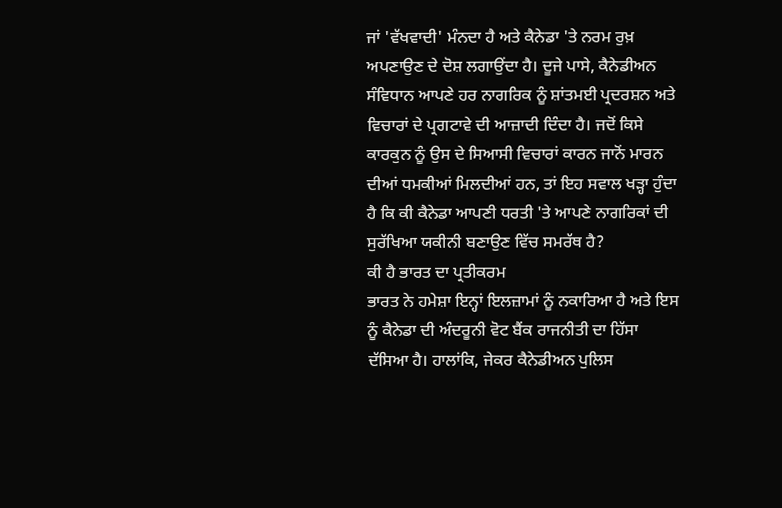ਜਾਂ 'ਵੱਖਵਾਦੀ' ਮੰਨਦਾ ਹੈ ਅਤੇ ਕੈਨੇਡਾ 'ਤੇ ਨਰਮ ਰੁਖ਼ ਅਪਣਾਉਣ ਦੇ ਦੋਸ਼ ਲਗਾਉਂਦਾ ਹੈ। ਦੂਜੇ ਪਾਸੇ, ਕੈਨੇਡੀਅਨ ਸੰਵਿਧਾਨ ਆਪਣੇ ਹਰ ਨਾਗਰਿਕ ਨੂੰ ਸ਼ਾਂਤਮਈ ਪ੍ਰਦਰਸ਼ਨ ਅਤੇ ਵਿਚਾਰਾਂ ਦੇ ਪ੍ਰਗਟਾਵੇ ਦੀ ਆਜ਼ਾਦੀ ਦਿੰਦਾ ਹੈ। ਜਦੋਂ ਕਿਸੇ ਕਾਰਕੁਨ ਨੂੰ ਉਸ ਦੇ ਸਿਆਸੀ ਵਿਚਾਰਾਂ ਕਾਰਨ ਜਾਨੋਂ ਮਾਰਨ ਦੀਆਂ ਧਮਕੀਆਂ ਮਿਲਦੀਆਂ ਹਨ, ਤਾਂ ਇਹ ਸਵਾਲ ਖੜ੍ਹਾ ਹੁੰਦਾ ਹੈ ਕਿ ਕੀ ਕੈਨੇਡਾ ਆਪਣੀ ਧਰਤੀ 'ਤੇ ਆਪਣੇ ਨਾਗਰਿਕਾਂ ਦੀ ਸੁਰੱਖਿਆ ਯਕੀਨੀ ਬਣਾਉਣ ਵਿੱਚ ਸਮਰੱਥ ਹੈ?
ਕੀ ਹੈ ਭਾਰਤ ਦਾ ਪ੍ਰਤੀਕਰਮ
ਭਾਰਤ ਨੇ ਹਮੇਸ਼ਾ ਇਨ੍ਹਾਂ ਇਲਜ਼ਾਮਾਂ ਨੂੰ ਨਕਾਰਿਆ ਹੈ ਅਤੇ ਇਸ ਨੂੰ ਕੈਨੇਡਾ ਦੀ ਅੰਦਰੂਨੀ ਵੋਟ ਬੈਂਕ ਰਾਜਨੀਤੀ ਦਾ ਹਿੱਸਾ ਦੱਸਿਆ ਹੈ। ਹਾਲਾਂਕਿ, ਜੇਕਰ ਕੈਨੇਡੀਅਨ ਪੁਲਿਸ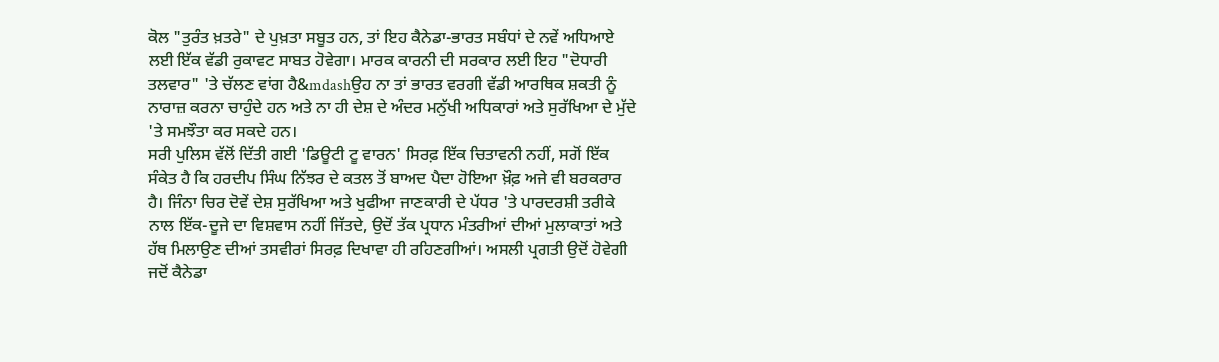ਕੋਲ "ਤੁਰੰਤ ਖ਼ਤਰੇ" ਦੇ ਪੁਖ਼ਤਾ ਸਬੂਤ ਹਨ, ਤਾਂ ਇਹ ਕੈਨੇਡਾ-ਭਾਰਤ ਸਬੰਧਾਂ ਦੇ ਨਵੇਂ ਅਧਿਆਏ ਲਈ ਇੱਕ ਵੱਡੀ ਰੁਕਾਵਟ ਸਾਬਤ ਹੋਵੇਗਾ। ਮਾਰਕ ਕਾਰਨੀ ਦੀ ਸਰਕਾਰ ਲਈ ਇਹ "ਦੋਧਾਰੀ ਤਲਵਾਰ" 'ਤੇ ਚੱਲਣ ਵਾਂਗ ਹੈ&mdashਉਹ ਨਾ ਤਾਂ ਭਾਰਤ ਵਰਗੀ ਵੱਡੀ ਆਰਥਿਕ ਸ਼ਕਤੀ ਨੂੰ ਨਾਰਾਜ਼ ਕਰਨਾ ਚਾਹੁੰਦੇ ਹਨ ਅਤੇ ਨਾ ਹੀ ਦੇਸ਼ ਦੇ ਅੰਦਰ ਮਨੁੱਖੀ ਅਧਿਕਾਰਾਂ ਅਤੇ ਸੁਰੱਖਿਆ ਦੇ ਮੁੱਦੇ 'ਤੇ ਸਮਝੌਤਾ ਕਰ ਸਕਦੇ ਹਨ।
ਸਰੀ ਪੁਲਿਸ ਵੱਲੋਂ ਦਿੱਤੀ ਗਈ 'ਡਿਊਟੀ ਟੂ ਵਾਰਨ' ਸਿਰਫ਼ ਇੱਕ ਚਿਤਾਵਨੀ ਨਹੀਂ, ਸਗੋਂ ਇੱਕ ਸੰਕੇਤ ਹੈ ਕਿ ਹਰਦੀਪ ਸਿੰਘ ਨਿੱਝਰ ਦੇ ਕਤਲ ਤੋਂ ਬਾਅਦ ਪੈਦਾ ਹੋਇਆ ਖ਼ੌਫ਼ ਅਜੇ ਵੀ ਬਰਕਰਾਰ ਹੈ। ਜਿੰਨਾ ਚਿਰ ਦੋਵੇਂ ਦੇਸ਼ ਸੁਰੱਖਿਆ ਅਤੇ ਖੁਫੀਆ ਜਾਣਕਾਰੀ ਦੇ ਪੱਧਰ 'ਤੇ ਪਾਰਦਰਸ਼ੀ ਤਰੀਕੇ ਨਾਲ ਇੱਕ-ਦੂਜੇ ਦਾ ਵਿਸ਼ਵਾਸ ਨਹੀਂ ਜਿੱਤਦੇ, ਉਦੋਂ ਤੱਕ ਪ੍ਰਧਾਨ ਮੰਤਰੀਆਂ ਦੀਆਂ ਮੁਲਾਕਾਤਾਂ ਅਤੇ ਹੱਥ ਮਿਲਾਉਣ ਦੀਆਂ ਤਸਵੀਰਾਂ ਸਿਰਫ਼ ਦਿਖਾਵਾ ਹੀ ਰਹਿਣਗੀਆਂ। ਅਸਲੀ ਪ੍ਰਗਤੀ ਉਦੋਂ ਹੋਵੇਗੀ ਜਦੋਂ ਕੈਨੇਡਾ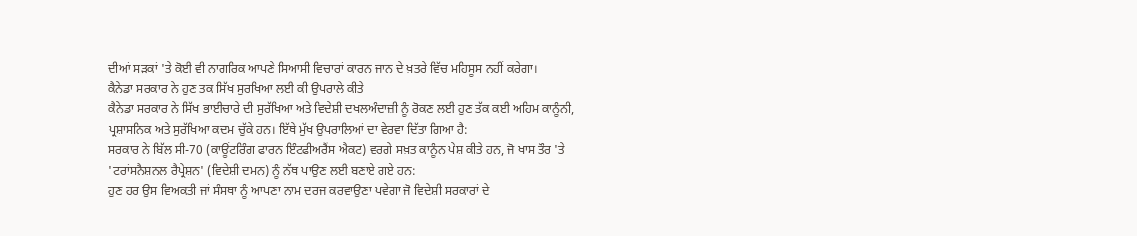ਦੀਆਂ ਸੜਕਾਂ 'ਤੇ ਕੋਈ ਵੀ ਨਾਗਰਿਕ ਆਪਣੇ ਸਿਆਸੀ ਵਿਚਾਰਾਂ ਕਾਰਨ ਜਾਨ ਦੇ ਖ਼ਤਰੇ ਵਿੱਚ ਮਹਿਸੂਸ ਨਹੀਂ ਕਰੇਗਾ।
ਕੈਨੇਡਾ ਸਰਕਾਰ ਨੇ ਹੁਣ ਤਕ ਸਿੱਖ ਸੁਰਖਿਆ ਲਈ ਕੀ ਉਪਰਾਲੇ ਕੀਤੇ
ਕੈਨੇਡਾ ਸਰਕਾਰ ਨੇ ਸਿੱਖ ਭਾਈਚਾਰੇ ਦੀ ਸੁਰੱਖਿਆ ਅਤੇ ਵਿਦੇਸ਼ੀ ਦਖਲਅੰਦਾਜ਼ੀ ਨੂੰ ਰੋਕਣ ਲਈ ਹੁਣ ਤੱਕ ਕਈ ਅਹਿਮ ਕਾਨੂੰਨੀ, ਪ੍ਰਸ਼ਾਸਨਿਕ ਅਤੇ ਸੁਰੱਖਿਆ ਕਦਮ ਚੁੱਕੇ ਹਨ। ਇੱਥੇ ਮੁੱਖ ਉਪਰਾਲਿਆਂ ਦਾ ਵੇਰਵਾ ਦਿੱਤਾ ਗਿਆ ਹੈ:
ਸਰਕਾਰ ਨੇ ਬਿੱਲ ਸੀ-70 (ਕਾਊਂਟਰਿੰਗ ਫਾਰਨ ਇੰਟਫੀਅਰੈਂਸ ਐਕਟ) ਵਰਗੇ ਸਖ਼ਤ ਕਾਨੂੰਨ ਪੇਸ਼ ਕੀਤੇ ਹਨ, ਜੋ ਖਾਸ ਤੌਰ 'ਤੇ 'ਟਰਾਂਸਨੈਸ਼ਨਲ ਰੈਪ੍ਰੇਸ਼ਨ' (ਵਿਦੇਸ਼ੀ ਦਮਨ) ਨੂੰ ਨੱਥ ਪਾਉਣ ਲਈ ਬਣਾਏ ਗਏ ਹਨ:
ਹੁਣ ਹਰ ਉਸ ਵਿਅਕਤੀ ਜਾਂ ਸੰਸਥਾ ਨੂੰ ਆਪਣਾ ਨਾਮ ਦਰਜ ਕਰਵਾਉਣਾ ਪਵੇਗਾ ਜੋ ਵਿਦੇਸ਼ੀ ਸਰਕਾਰਾਂ ਦੇ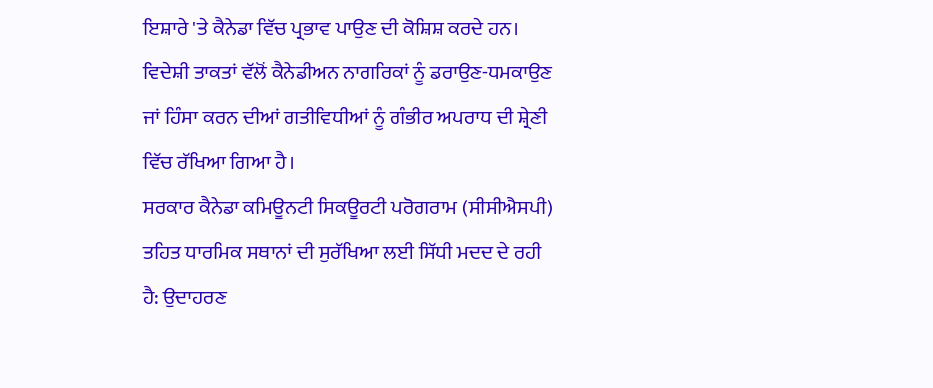ਇਸ਼ਾਰੇ 'ਤੇ ਕੈਨੇਡਾ ਵਿੱਚ ਪ੍ਰਭਾਵ ਪਾਉਣ ਦੀ ਕੋਸ਼ਿਸ਼ ਕਰਦੇ ਹਨ।
ਵਿਦੇਸ਼ੀ ਤਾਕਤਾਂ ਵੱਲੋਂ ਕੈਨੇਡੀਅਨ ਨਾਗਰਿਕਾਂ ਨੂੰ ਡਰਾਉਣ-ਧਮਕਾਉਣ ਜਾਂ ਹਿੰਸਾ ਕਰਨ ਦੀਆਂ ਗਤੀਵਿਧੀਆਂ ਨੂੰ ਗੰਭੀਰ ਅਪਰਾਧ ਦੀ ਸ਼੍ਰੇਣੀ ਵਿੱਚ ਰੱਖਿਆ ਗਿਆ ਹੈ।
ਸਰਕਾਰ ਕੈਨੇਡਾ ਕਮਿਊਨਟੀ ਸਿਕਊਰਟੀ ਪਰੋਗਰਾਮ (ਸੀਸੀਐਸਪੀ) ਤਹਿਤ ਧਾਰਮਿਕ ਸਥਾਨਾਂ ਦੀ ਸੁਰੱਖਿਆ ਲਈ ਸਿੱਧੀ ਮਦਦ ਦੇ ਰਹੀ ਹੈ: ਉਦਾਹਰਣ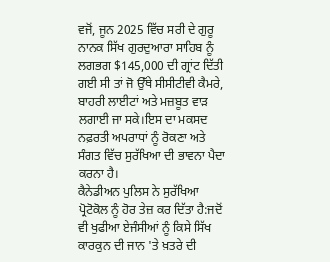ਵਜੋਂ, ਜੂਨ 2025 ਵਿੱਚ ਸਰੀ ਦੇ ਗੁਰੂ ਨਾਨਕ ਸਿੱਖ ਗੁਰਦੁਆਰਾ ਸਾਹਿਬ ਨੂੰ ਲਗਭਗ $145,000 ਦੀ ਗ੍ਰਾਂਟ ਦਿੱਤੀ ਗਈ ਸੀ ਤਾਂ ਜੋ ਉੱਥੇ ਸੀਸੀਟੀਵੀ ਕੈਮਰੇ, ਬਾਹਰੀ ਲਾਈਟਾਂ ਅਤੇ ਮਜ਼ਬੂਤ ਵਾੜ ਲਗਾਈ ਜਾ ਸਕੇ।ਇਸ ਦਾ ਮਕਸਦ ਨਫ਼ਰਤੀ ਅਪਰਾਧਾਂ ਨੂੰ ਰੋਕਣਾ ਅਤੇ ਸੰਗਤ ਵਿੱਚ ਸੁਰੱਖਿਆ ਦੀ ਭਾਵਨਾ ਪੈਦਾ ਕਰਨਾ ਹੈ।
ਕੈਨੇਡੀਅਨ ਪੁਲਿਸ ਨੇ ਸੁਰੱਖਿਆ ਪ੍ਰੋਟੋਕੋਲ ਨੂੰ ਹੋਰ ਤੇਜ਼ ਕਰ ਦਿੱਤਾ ਹੈ:ਜਦੋਂ ਵੀ ਖੁਫੀਆ ਏਜੰਸੀਆਂ ਨੂੰ ਕਿਸੇ ਸਿੱਖ ਕਾਰਕੁਨ ਦੀ ਜਾਨ 'ਤੇ ਖ਼ਤਰੇ ਦੀ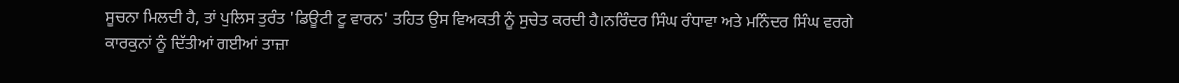ਸੂਚਨਾ ਮਿਲਦੀ ਹੈ, ਤਾਂ ਪੁਲਿਸ ਤੁਰੰਤ 'ਡਿਊਟੀ ਟੂ ਵਾਰਨ' ਤਹਿਤ ਉਸ ਵਿਅਕਤੀ ਨੂੰ ਸੁਚੇਤ ਕਰਦੀ ਹੈ।ਨਰਿੰਦਰ ਸਿੰਘ ਰੰਧਾਵਾ ਅਤੇ ਮਨਿੰਦਰ ਸਿੰਘ ਵਰਗੇ ਕਾਰਕੁਨਾਂ ਨੂੰ ਦਿੱਤੀਆਂ ਗਈਆਂ ਤਾਜ਼ਾ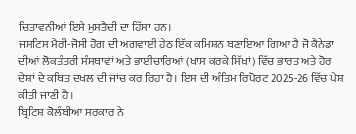ਚਿਤਾਵਨੀਆਂ ਇਸੇ ਮੁਸਤੈਦੀ ਦਾ ਹਿੱਸਾ ਹਨ।
ਜਸਟਿਸ ਮੈਰੀ-ਜੋਸੀ ਹੋਗ ਦੀ ਅਗਵਾਈ ਹੇਠ ਇੱਕ ਕਮਿਸ਼ਨ ਬਣਾਇਆ ਗਿਆ ਹੈ ਜੋ ਕੈਨੇਡਾ ਦੀਆਂ ਲੋਕਤੰਤਰੀ ਸੰਸਥਾਵਾਂ ਅਤੇ ਭਾਈਚਾਰਿਆਂ (ਖਾਸ ਕਰਕੇ ਸਿੱਖਾਂ) ਵਿੱਚ ਭਾਰਤ ਅਤੇ ਹੋਰ ਦੇਸ਼ਾਂ ਦੇ ਕਥਿਤ ਦਖਲ ਦੀ ਜਾਂਚ ਕਰ ਰਿਹਾ ਹੈ। ਇਸ ਦੀ ਅੰਤਿਮ ਰਿਪੋਰਟ 2025-26 ਵਿੱਚ ਪੇਸ਼ ਕੀਤੀ ਜਾਣੀ ਹੈ।
ਬ੍ਰਿਟਿਸ਼ ਕੋਲੰਬੀਆ ਸਰਕਾਰ ਨੇ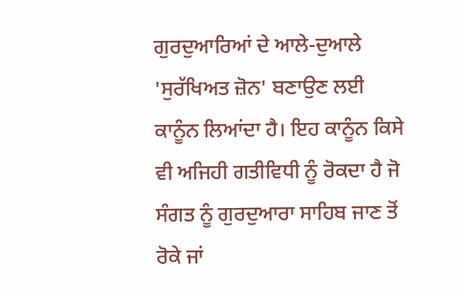ਗੁਰਦੁਆਰਿਆਂ ਦੇ ਆਲੇ-ਦੁਆਲੇ 'ਸੁਰੱਖਿਅਤ ਜ਼ੋਨ' ਬਣਾਉਣ ਲਈ ਕਾਨੂੰਨ ਲਿਆਂਦਾ ਹੈ। ਇਹ ਕਾਨੂੰਨ ਕਿਸੇ ਵੀ ਅਜਿਹੀ ਗਤੀਵਿਧੀ ਨੂੰ ਰੋਕਦਾ ਹੈ ਜੋ ਸੰਗਤ ਨੂੰ ਗੁਰਦੁਆਰਾ ਸਾਹਿਬ ਜਾਣ ਤੋਂ ਰੋਕੇ ਜਾਂ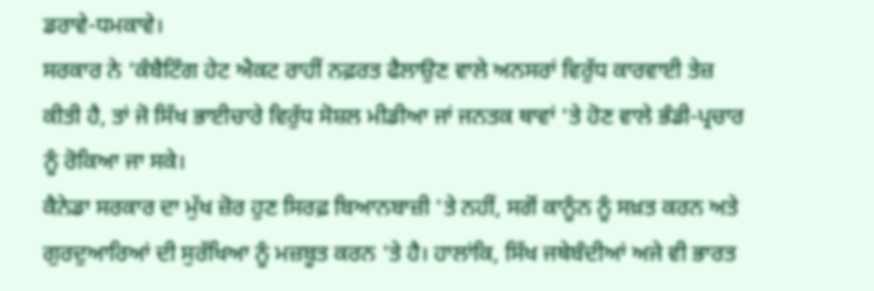ਡਰਾਵੇ-ਧਮਕਾਵੇ।
ਸਰਕਾਰ ਨੇ 'ਕੰਬੈਟਿੰਗ ਹੇਟ ਐਕਟ ਰਾਹੀਂ ਨਫ਼ਰਤ ਫੈਲਾਉਣ ਵਾਲੇ ਅਨਸਰਾਂ ਵਿਰੁੱਧ ਕਾਰਵਾਈ ਤੇਜ਼ ਕੀਤੀ ਹੈ, ਤਾਂ ਜੋ ਸਿੱਖ ਭਾਈਚਾਰੇ ਵਿਰੁੱਧ ਸੋਸ਼ਲ ਮੀਡੀਆ ਜਾਂ ਜਨਤਕ ਥਾਵਾਂ 'ਤੇ ਹੋਣ ਵਾਲੇ ਭੰਡੀ-ਪ੍ਰਚਾਰ ਨੂੰ ਰੋਕਿਆ ਜਾ ਸਕੇ।
ਕੈਨੇਡਾ ਸਰਕਾਰ ਦਾ ਮੁੱਖ ਜ਼ੋਰ ਹੁਣ ਸਿਰਫ਼ ਬਿਆਨਬਾਜ਼ੀ 'ਤੇ ਨਹੀਂ, ਸਗੋਂ ਕਾਨੂੰਨ ਨੂੰ ਸਖ਼ਤ ਕਰਨ ਅਤੇ ਗੁਰਦੁਆਰਿਆਂ ਦੀ ਸੁਰੱਖਿਆ ਨੂੰ ਮਜ਼ਬੂਤ ਕਰਨ 'ਤੇ ਹੈ। ਹਾਲਾਂਕਿ, ਸਿੱਖ ਜਥੇਬੰਦੀਆਂ ਅਜੇ ਵੀ ਭਾਰਤ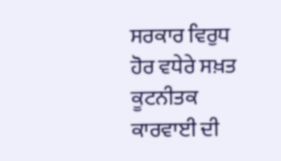ਸਰਕਾਰ ਵਿਰੁਧ ਹੋਰ ਵਧੇਰੇ ਸਖ਼ਤ ਕੂਟਨੀਤਕ ਕਾਰਵਾਈ ਦੀ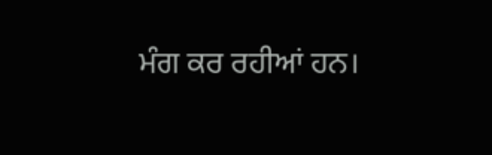ਮੰਗ ਕਰ ਰਹੀਆਂ ਹਨ।